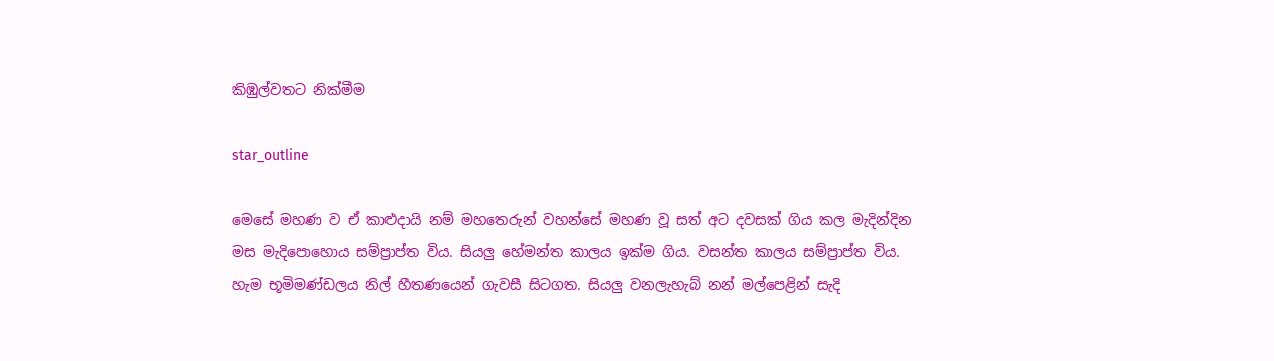කිඹුල්වතට නික්මීම

star_outline

මෙසේ මහණ ව ඒ කාළුදායි නම් මහතෙරුන් වහන්සේ මහණ වූ සත් අට දවසක් ගිය කල මැදින්දින මස මැදිපොහොය සම්ප්‍රාප්ත විය. සියලු හේමන්ත කාලය ඉක්ම ගිය. වසන්ත කාලය සම්ප්‍රාප්ත විය. හැම භූමිමණ්ඩලය නිල් හීතණයෙන් ගැවසී සිටගත. සියලු වනලැහැබ් නන් මල්පෙළින් සැදි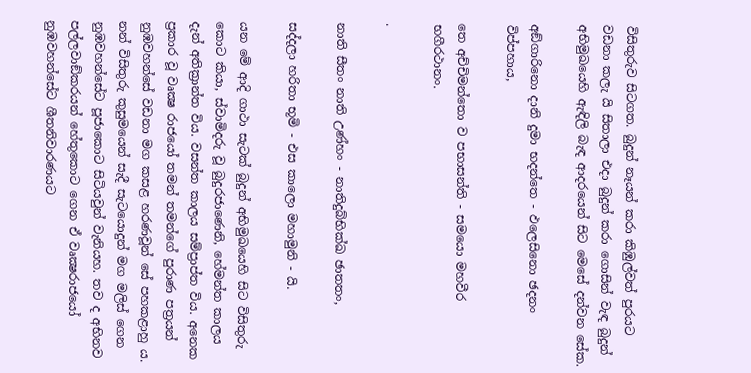විසිතුරුව සිටගත. බුදුන් නෑයන් කරා කිඹුල්වත් පුරයට වඩනා කලැ යි සිතාලා එදා බුදුන් කරා ගොසින් වැඳ බුදුන් අභිමුඛයෙහි ඇඳිලි බැඳ ආදරයෙන් සිට මෙසේ දන්වන සේක.

අඞ්ගාරිනො දානි දුමා භදන්තෙ - ඵලෙසිනො ඡදනං විප්පහාය,

තෙ අච්චිමන්තො ව පභාසන්ති - සමයො මහවීර භගීරථානං.

.

නාති සීතං නාති උණ්හං - නාතිදුබ්භික්ඛ ඡාතතං,

සද්දලා හරිතා භූමි - එස කාලො මහාමුනි - යි.

යන මේ ආදි ගාථා සැටක් බුදුන් අභිමුඛයෙහි සිට විසිතුරු කොට කියා, ස්වාමිදරු වූ බුදුරජාණෙනි, හේමන්ත කාලය දැන් අතික්‍රාන්ත විය. වසන්ත කාලය සම්ප්‍රාප්ත විය. අනෙක ප්‍රකාර වූ වෘක්‍ෂ රාජයෝ තමන් තමන්ගේ පුරාණ පත්‍රයන් නුඹවහන්සේ වඩනා මග කසළ හරණවූන් සේ පහකළාහු ය. නන් විසිතුරු කුසුමයෙන් සැදී සැටයොදුන් මග මලිස් ගෙන නුඹවහන්සේට පූජාකොට සිටියවුන් වැනියහ. තව ද අභිනව පල්ලවාඞ්කරයන් හේතුකොට ගෙන ඒ වෘක්‍ෂරාජයෝ නුඹවහන්සේට ශීතනිවාරණයට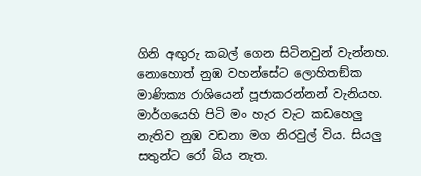ගිනි අඟුරු කබල් ගෙන සිටිනවුන් වැන්නහ. නොහොත් නුඹ වහන්සේට ලොහිතඞ්ක මාණික්‍ය රාශියෙන් පූජාකරන්නන් වැනියහ. මාර්ගයෙහි පිටි මං හැර වැට කඩහෙලු නැතිව නුඹ වඩනා මග නිරවුල් විය. සියලු සතුන්ට රෝ බිය නැත.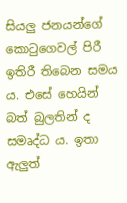සියලු ජනයන්ගේ කොටුගෙවල් පිරී ඉතිරී තිබෙන සමය ය. එසේ හෙයින් බත් බුලතින් ද සමෘද්ධ ය. ඉතා ඇලුත්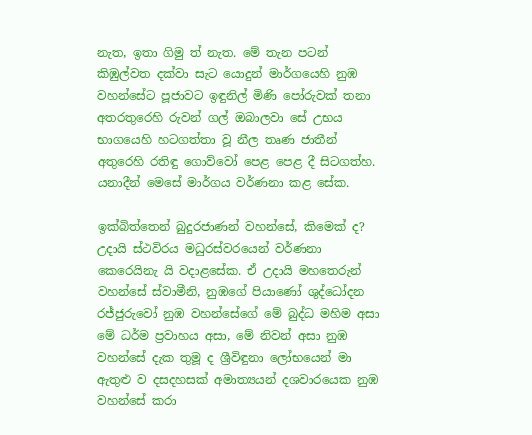නැත, ඉතා ගිමු ත් නැත. මේ තැන පටන් කිඹුල්වත දක්වා සැට යොදුන් මාර්ගයෙහි නුඹ වහන්සේට පූජාවට ඉඳුනිල් මිණි පෝරුවක් තනා අතරතුරෙහි රුවන් ගල් ඔබාලවා සේ උභය භාගයෙහි හටගත්තා වූ නීල තෘණ ජාතීන් අතුරෙහි රතිඳු ගොව්වෝ පෙළ පෙළ දී සිටගත්හ. යනාදීන් මෙසේ මාර්ගය වර්ණනා කළ සේක.

ඉක්බිත්තෙන් බුදුරජාණන් වහන්සේ, කිමෙක් ද? උදායි ස්ථවිරය මධුරස්වරයෙන් වර්ණනා කෙරෙයිනැ යි වදාළසේක. ඒ උදායි මහතෙරුන් වහන්සේ ස්වාමීනි, නුඹගේ පියාණෝ ශුද්ධෝදන රජ්ජුරුවෝ නුඹ වහන්සේගේ මේ බුද්ධ මහිම අසා මේ ධර්ම ප්‍රවාහය අසා, මේ නිවන් අසා නුඹ වහන්සේ දැක තුමූ ද ශ්‍රීවිඳුනා ලෝභයෙන් මා ඇතුළු ව දසදහසක් අමාත්‍යයන් දශවාරයෙක නුඹ වහන්සේ කරා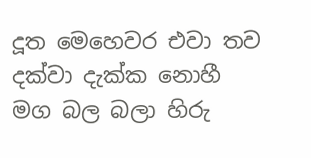දූත මෙහෙවර එවා තව දක්වා දැක්ක නොහී මග බල බලා හිරු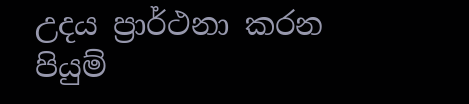උදය ප්‍රාර්ථනා කරන පියුම්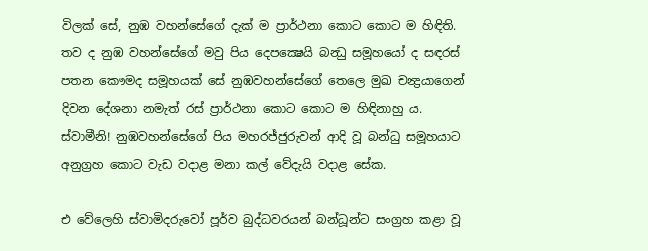විලක් සේ, නුඹ වහන්සේගේ දැක් ම ප්‍රාර්ථනා කොට කොට ම හිඳිති. තව ද නුඹ වහන්සේගේ මවු පිය දෙපක්‍ෂෙයි බන්‍ධු සමූහයෝ ද සඳරස් පතන කෞමද සමූහයක් සේ නුඹවහන්සේගේ තෙලෙ මුඛ චන්‍ද්‍රයාගෙන් දිවන දේශනා නමැත් රස් ප්‍රාර්ථනා කොට කොට ම හිඳිනාහු ය. ස්වාමීනි! නුඹවහන්සේගේ පිය මහරජ්ජුරුවන් ආදි වූ බන්ධු සමූහයාට අනුග්‍රහ කොට වැඩ වදාළ මනා කල් වේදැයි වදාළ සේක.

එ වේලෙහි ස්වාමිදරුවෝ පූර්ව බුද්ධවරයන් බන්ධූන්ට සංග්‍රහ කළා වූ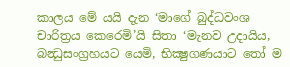කාලය මේ යයි දැන ‘මාගේ බුද්ධවංශ චාරිත්‍රය කෙරෙමි’යි සිතා ‘මැනව උදායිය, බන්‍ධුසංග්‍රහයට යෙමි, භික්‍ෂුගණයාට තෝ ම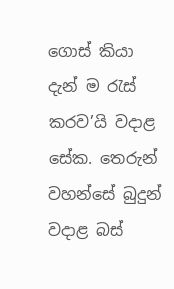ගොස් කියා දැන් ම රැස් කරව’යි වදාළ සේක. තෙරුන් වහන්සේ බුදුන් වදාළ බස්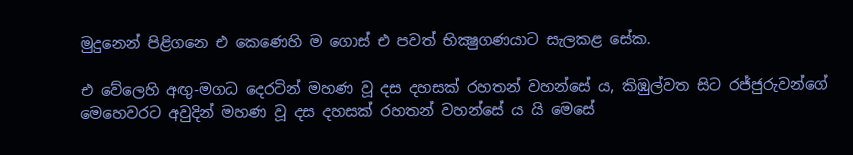මුදුනෙන් පිළිගනෙ එ කෙණෙහි ම ගොස් එ පවත් භික්‍ෂුගණයාට සැලකළ සේක.

එ වේලෙහි අඟු-මගධ දෙරටින් මහණ වූ දස දහසක් රහතන් වහන්සේ ය, කිඹුල්වත සිට රජ්ජුරුවන්ගේ මෙහෙවරට අවුදින් මහණ වූ දස දහසක් රහතන් වහන්සේ ය යි මෙසේ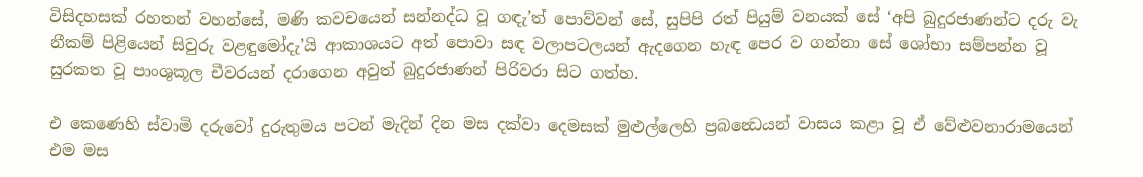විසිදහසක් රහතන් වහන්සේ, මණි කවචයෙන් සන්නද්ධ වූ ගඳැ’ත් පොව්වන් සේ, සුපිපි රත් පියුම් වනයක් සේ ‘අපි බුදුරජාණන්ට දරු වැ නීකම් පිළියෙන් සිවුරු වළඳුමෝදැ’යි ආකාශයට අත් පොවා සඳ වලාපටලයන් ඇදගෙන හැඳ පෙර ව ගන්නා සේ ශෝභා සම්පන්න වූ සුරකත වූ පාංශුකූල චීවරයන් දරාගෙන අවුත් බුදුරජාණන් පිරිවරා සිට ගත්හ.

එ කෙණෙහි ස්වාමි දරුවෝ දුරුතුමය පටන් මැදින් දින මස දක්වා දෙමසක් මුළුල්ලෙහි ප්‍රබන්‍ධෙයන් වාසය කළා වූ ඒ වේළුවනාරාමයෙන් එම මස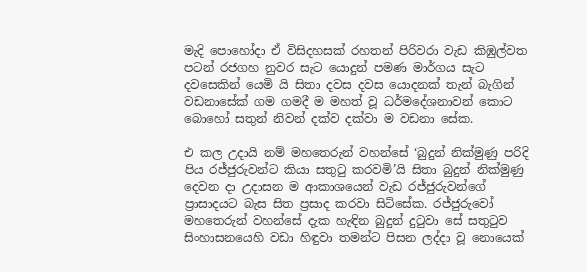මැදි පොහෝදා ඒ විසිදහසක් රහතන් පිරිවරා වැඩ කිඹුල්වත පටන් රජගහ නුවර සැට යොදුන් පමණ මාර්ගය සැට දවසෙකින් යෙමි යි සිතා දවස දවස යොදනක් තැන් බැගින් වඩනාසේක් ගම ගමදී ම මහත් වූ ධර්මදේශනාවන් කොට බොහෝ සතුන් නිවන් දක්ව දක්වා ම වඩනා සේක.

එ කල උදායි නම් මහතෙරුන් වහන්සේ ‘බුදුන් නික්මුණු පරිදි පිය රජ්ජුරුවන්ට කියා සතුටු කරවමි’යි සිතා බුදුන් නික්මුණු දෙවන දා උදාසන ම ආකාශයෙන් වැඩ රජ්ජුරුවන්ගේ ප්‍රාසාදයට බැස සිත ප්‍රසාද කරවා සිටිසේක. රජ්ජුරුවෝ මහතෙරුන් වහන්සේ දැක හැඳින බුදුන් දුටුවා සේ සතුටුව සිංහාසනයෙහි වඩා හිඳුවා තමන්ට පිසන ලද්දා වූ නොයෙක්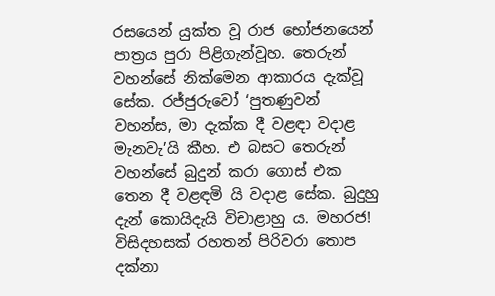රසයෙන් යුක්ත වූ රාජ භෝජනයෙන් පාත්‍රය පුරා පිළිගැන්වූහ. තෙරුන් වහන්සේ නික්මෙන ආකාරය දැක්වූ සේක. රජ්ජුරුවෝ ‘පුතණුවන් වහන්ස, මා දැක්ක දී වළඳා වදාළ මැනවැ’යි කීහ. එ බසට තෙරුන් වහන්සේ බුදුන් කරා ගොස් එක තෙන දී වළඳමි යි වදාළ සේක. බුදුහු දැන් කොයිදැයි විචාළාහු ය. මහරජ! විසිදහසක් රහතන් පිරිවරා තොප දක්නා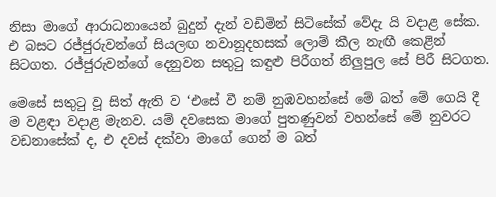නිසා මාගේ ආරාධනායෙන් බුදුන් දැන් වඩිමින් සිටිසේක් වේදැ යි වදාළ සේක. එ බසට රජ්ජුරුවන්ගේ සියලඟ නවානූදහසක් ලොම් කීල නැඟී කෙළින් සිටගත. රජ්ජුරුවන්ගේ දෙනුවන සතුටු කඳුළු පිරීගත් නිලුපුල සේ පිරී සිටගත.

මෙසේ සතුටු වූ සිත් ඇති ව ‘එසේ වී නම් නුඹවහන්සේ මේ බත් මේ ගෙයි දී ම වළඳා වදාළ මැනව. යම් දවසෙක මාගේ පුතණුවන් වහන්සේ මේ නුවරට වඩනාසේක් ද, එ දවස් දක්වා මාගේ ගෙන් ම බත්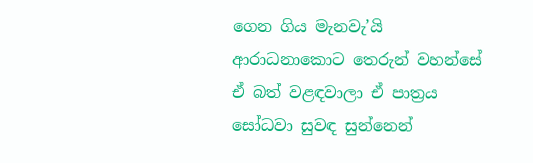ගෙන ගිය මැනවැ’යි ආරාධනාකොට තෙරුන් වහන්සේ ඒ බත් වළඳවාලා ඒ පාත්‍රය සෝධවා සුවඳ සුන්නෙන්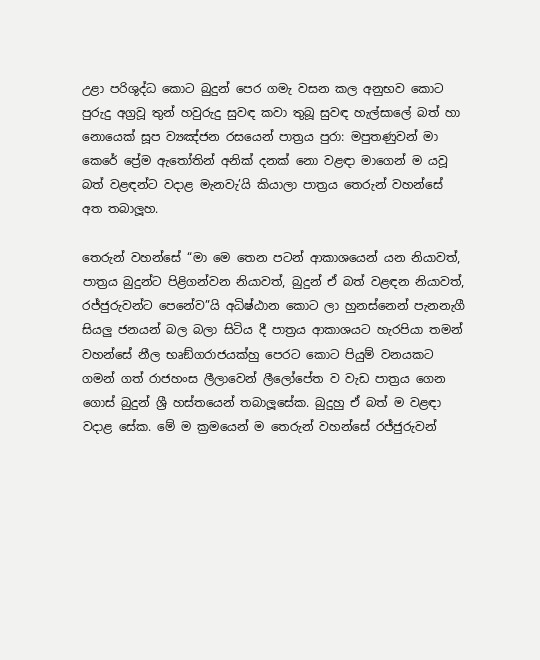උළා පරිශුද්ධ කොට බුදුන් පෙර ගමැ වසන කල අනුභව කොට පුරුදු අග්‍රවූ තුන් හවුරුදු සුවඳ කවා තුබූ සුවඳ හැල්සාලේ බත් හා නොයෙක් සූප ව්‍යඤ්ජන රසයෙන් පාත්‍රය පුරා: මපුතණුවන් මා කෙරේ ප්‍රේම ඇතෝතින් අනික් දනක් නො වළඳා මාගෙන් ම යවූ බත් වළඳන්ට වදාළ මැනවැ’යි කියාලා පාත්‍රය තෙරුන් වහන්සේ අත තබාලූහ.

තෙරුන් වහන්සේ “මා මෙ තෙන පටන් ආකාශයෙන් යන නියාවත්, පාත්‍රය බුදුන්ට පිළිගන්වන නියාවත්, බුදුන් ඒ බත් වළඳන නියාවත්, රජ්ජුරුවන්ට පෙනේව”යි අධිෂ්ඨාන කොට ලා හුනස්නෙන් පැනනැගී සියලු ජනයන් බල බලා සිටිය දී පාත්‍රය ආකාශයට හැරපියා තමන් වහන්සේ නීල භෘඞ්ගරාජයක්හු පෙරට කොට පියුම් වනයකට ගමන් ගත් රාජහංස ලීලාවෙන් ලීලෝපේත ව වැඩ පාත්‍රය ගෙන ගොස් බුදුන් ශ්‍රී හස්තයෙන් තබාලූසේක. බුදුහු ඒ බත් ම වළඳා වදාළ සේක. මේ ම ක්‍රමයෙන් ම තෙරුන් වහන්සේ රජ්ජුරුවන්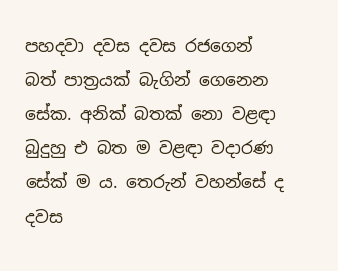පහදවා දවස දවස රජගෙන් බත් පාත්‍රයක් බැගින් ගෙනෙන සේක. අනික් බතක් නො වළඳා බුදුහු එ බත ම වළඳා වදාරණ සේක් ම ය. තෙරුන් වහන්සේ ද දවස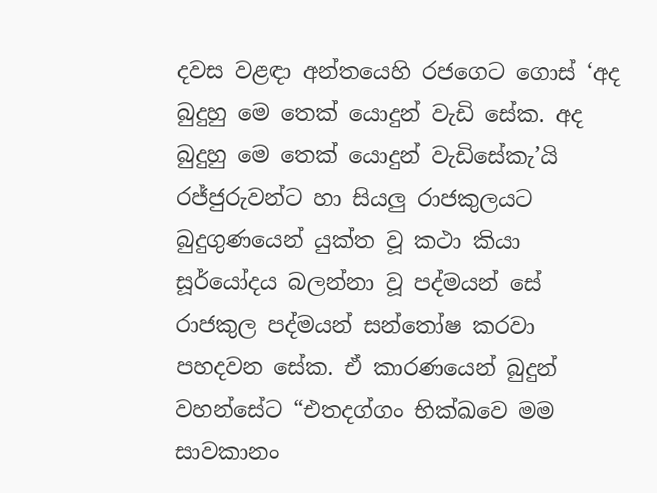දවස වළඳා අන්තයෙහි රජගෙට ගොස් ‘අද බුදුහු මෙ තෙක් යොදුන් වැඩි සේක. අද බුදුහු මෙ තෙක් යොදුන් වැඩිසේකැ’යි රජ්ජුරුවන්ට හා සියලු රාජකුලයට බුදුගුණයෙන් යුක්ත වූ කථා කියා සූර්යෝදය බලන්නා වූ පද්මයන් සේ රාජකුල පද්මයන් සන්තෝෂ කරවා පහදවන සේක. ඒ කාරණයෙන් බුදුන් වහන්සේට “එතදග්ගං භික්ඛවෙ මම සාවකානං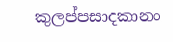කුලප්පසාදකානං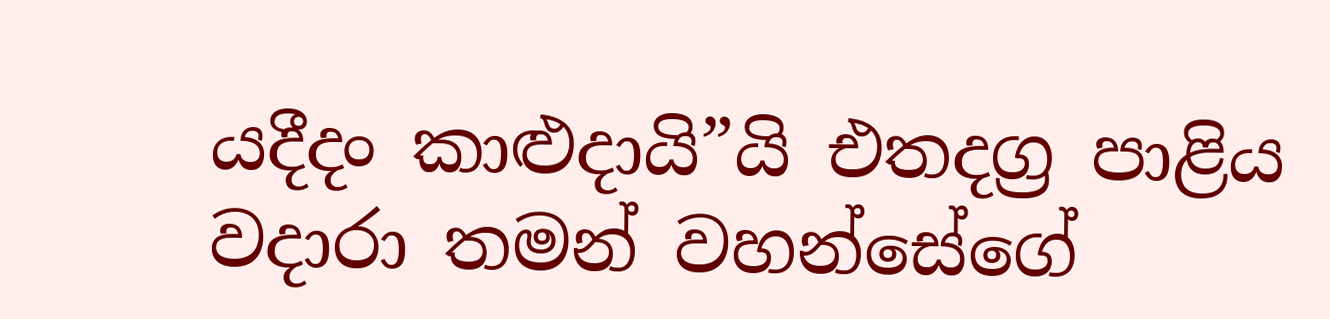යදීදං කාළුදායි”යි එතදග්‍ර පාළිය වදාරා තමන් වහන්සේගේ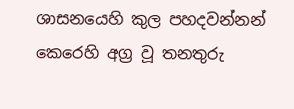ශාසනයෙහි කුල පහදවන්නන් කෙරෙහි අග්‍ර වූ තනතුරු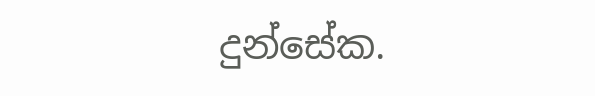දුන්සේක.